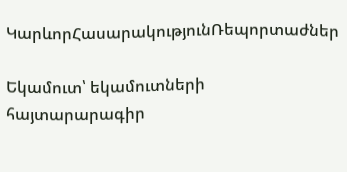ԿարևորՀասարակությունՌեպորտաժներ

Եկամուտ՝ եկամուտների հայտարարագիր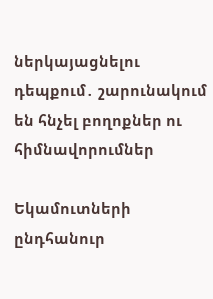ներկայացնելու դեպքում․ շարունակում են հնչել բողոքներ ու հիմնավորումներ

Եկամուտների ընդհանուր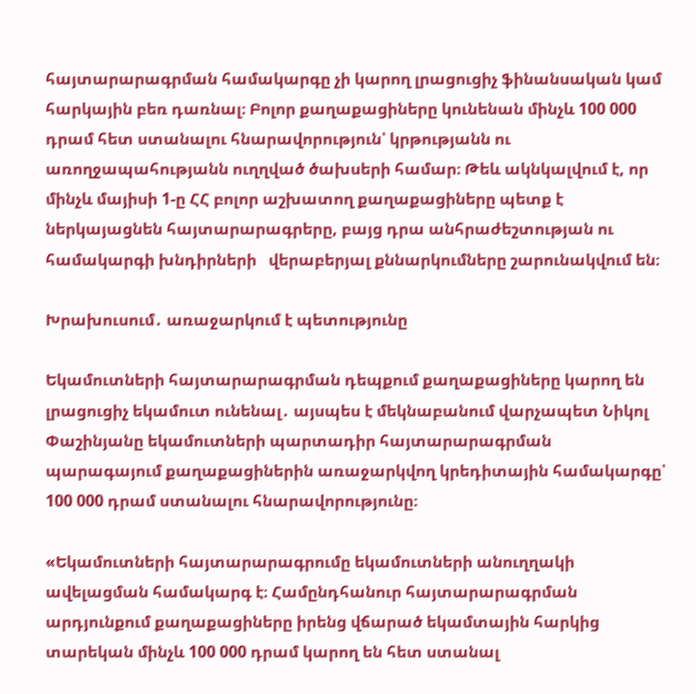հայտարարագրման համակարգը չի կարող լրացուցիչ ֆինանսական կամ հարկային բեռ դառնալ։ Բոլոր քաղաքացիները կունենան մինչև 100 000 դրամ հետ ստանալու հնարավորություն՝ կրթությանն ու առողջապահությանն ուղղված ծախսերի համար։ Թեև ակնկալվում է, որ մինչև մայիսի 1-ը ՀՀ բոլոր աշխատող քաղաքացիները պետք է ներկայացնեն հայտարարագրերը, բայց դրա անհրաժեշտության ու համակարգի խնդիրների   վերաբերյալ քննարկումները շարունակվում են։

Խրախուսում․ առաջարկում է պետությունը

Եկամուտների հայտարարագրման դեպքում քաղաքացիները կարող են լրացուցիչ եկամուտ ունենալ․ այսպես է մեկնաբանում վարչապետ Նիկոլ Փաշինյանը եկամուտների պարտադիր հայտարարագրման պարագայում քաղաքացիներին առաջարկվող կրեդիտային համակարգը՝ 100 000 դրամ ստանալու հնարավորությունը։

«Եկամուտների հայտարարագրումը եկամուտների անուղղակի ավելացման համակարգ է։ Համընդհանուր հայտարարագրման արդյունքում քաղաքացիները իրենց վճարած եկամտային հարկից տարեկան մինչև 100 000 դրամ կարող են հետ ստանալ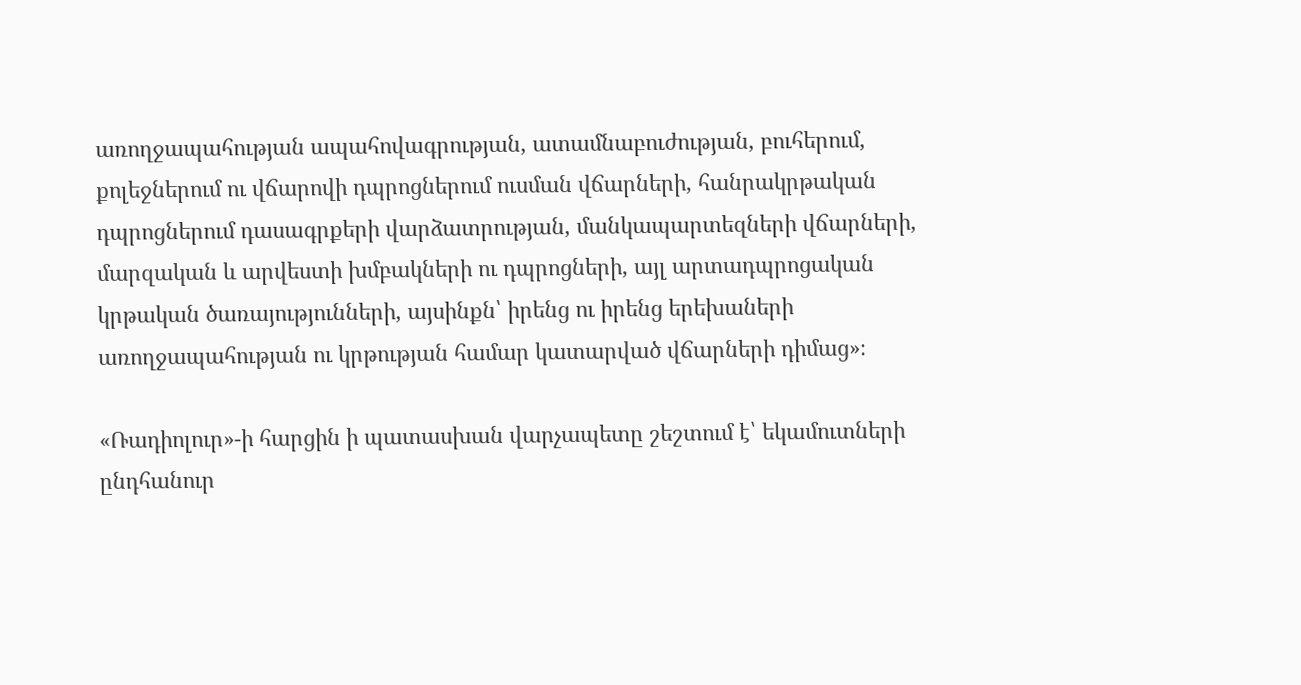առողջապահության ապահովագրության, ատամնաբուժության, բուհերում, քոլեջներում ու վճարովի դպրոցներում ուսման վճարների, հանրակրթական դպրոցներում դասագրքերի վարձատրության, մանկապարտեզների վճարների, մարզական և արվեստի խմբակների ու դպրոցների, այլ արտադպրոցական կրթական ծառայությունների, այսինքն՝ իրենց ու իրենց երեխաների առողջապահության ու կրթության համար կատարված վճարների դիմաց»։

«Ռադիոլուր»-ի հարցին ի պատասխան վարչապետը շեշտում է՝ եկամուտների ընդհանուր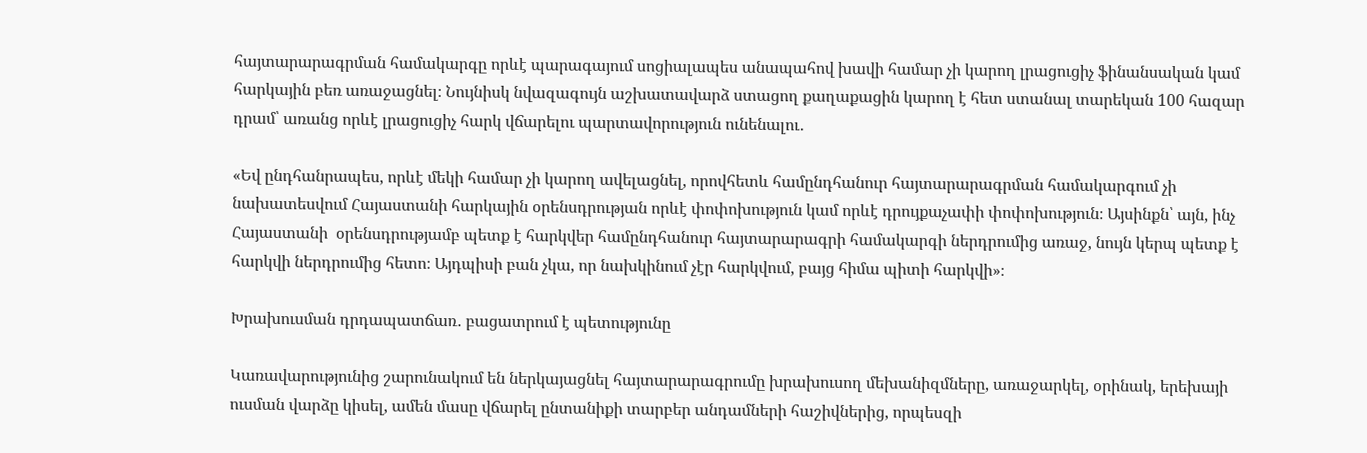հայտարարագրման համակարգը որևէ պարագայում սոցիալապես անապահով խավի համար չի կարող լրացուցիչ ֆինանսական կամ հարկային բեռ առաջացնել։ Նույնիսկ նվազագույն աշխատավարձ ստացող քաղաքացին կարող է հետ ստանալ տարեկան 100 հազար դրամ՝ առանց որևէ լրացուցիչ հարկ վճարելու պարտավորություն ունենալու․

«Եվ ընդհանրապես, որևէ մեկի համար չի կարող ավելացնել, որովհետև համընդհանուր հայտարարագրման համակարգում չի նախատեսվում Հայաստանի հարկային օրենսդրության որևէ փոփոխություն կամ որևէ դրույքաչափի փոփոխություն։ Այսինքն՝ այն, ինչ Հայաստանի  օրենսդրությամբ պետք է հարկվեր համընդհանուր հայտարարագրի համակարգի ներդրումից առաջ, նույն կերպ պետք է հարկվի ներդրումից հետո։ Այդպիսի բան չկա, որ նախկինում չէր հարկվում, բայց հիմա պիտի հարկվի»։

Խրախուսման դրդապատճառ․ բացատրում է պետությունը

Կառավարությունից շարունակում են ներկայացնել հայտարարագրումը խրախուսող մեխանիզմները, առաջարկել, օրինակ, երեխայի ուսման վարձը կիսել, ամեն մասը վճարել ընտանիքի տարբեր անդամների հաշիվներից, որպեսզի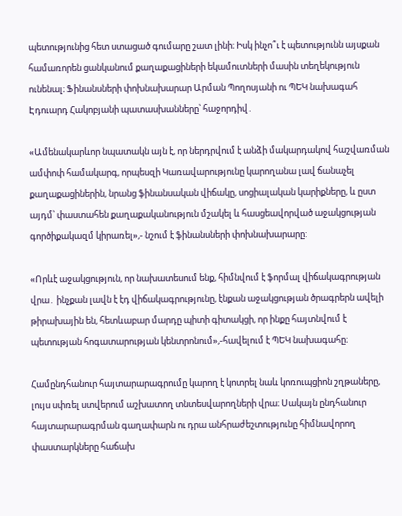պետությունից հետ ստացած գումարը շատ լինի։ Իսկ ինչո՞ւ է պետությունն այսքան համառորեն ցանկանում քաղաքացիների եկամուտների մասին տեղեկություն ունենալ։ Ֆինանսների փոխնախարար Արման Պողոսյանի ու ՊԵԿ նախագահ Էդուարդ Հակոբյանի պատասխանները՝ հաջորդիվ․

«Ամենակարևոր նպատակն այն է, որ ներդրվում է անձի մակարդակով հաշվառման ամփոփ համակարգ, որպեսզի Կառավարությունը կարողանա լավ ճանաչել քաղաքացիներին, նրանց ֆինանսական վիճակը, սոցիալական կարիքները, և ըստ այդմ՝ փաստահեն քաղաքականություն մշակել և հասցեավորված աջակցության գործիքակազմ կիրառել»,- նշում է ֆինանսների փոխնախարարը:

«Որևէ աջակցություն, որ նախատեսում ենք, հիմնվում է ֆորմալ վիճակագրության վրա․ ինչքան լավն է էդ վիճակագրությունը, էնքան աջակցության ծրագրերն ավելի թիրախային են, հետևաբար մարդը պիտի գիտակցի, որ ինքը հայտնվում է պետության հոգատարության կենտրոնում»,-հավելում է ՊԵԿ նախագահը։

Համընդհանուր հայտարարագրումը կարող է կոտրել նաև կոռուպցիոն շղթաները, լույս սփռել ստվերում աշխատող տնտեսվարողների վրա։ Սակայն ընդհանուր հայտարարագրման գաղափարն ու դրա անհրաժեշտությունը հիմնավորող փաստարկները հաճախ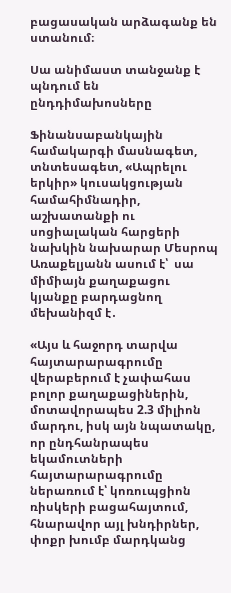բացասական արձագանք են ստանում։

Սա անիմաստ տանջանք է պնդում են ընդդիմախոսները

Ֆինանսաբանկային համակարգի մասնագետ, տնտեսագետ, «Ապրելու երկիր» կուսակցության համահիմնադիր, աշխատանքի ու սոցիալական հարցերի նախկին նախարար Մեսրոպ Առաքելյանն ասում է՝  սա միմիայն քաղաքացու կյանքը բարդացնող մեխանիզմ է․

«Այս և հաջորդ տարվա հայտարարագրումը վերաբերում է չափահաս բոլոր քաղաքացիներին, մոտավորապես 2.3 միլիոն մարդու, իսկ այն նպատակը, որ ընդհանրապես եկամուտների հայտարարագրումը ներառում է՝ կոռուպցիոն ռիսկերի բացահայտում, հնարավոր այլ խնդիրներ, փոքր խումբ մարդկանց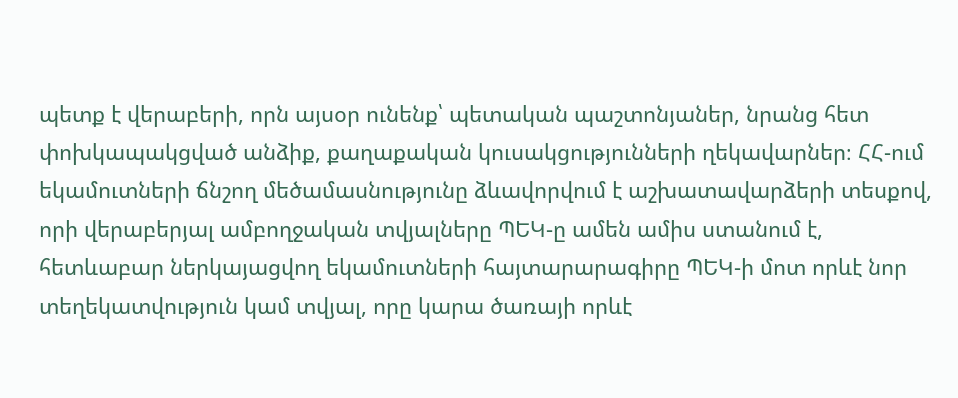պետք է վերաբերի, որն այսօր ունենք՝ պետական պաշտոնյաներ, նրանց հետ փոխկապակցված անձիք, քաղաքական կուսակցությունների ղեկավարներ։ ՀՀ-ում եկամուտների ճնշող մեծամասնությունը ձևավորվում է աշխատավարձերի տեսքով, որի վերաբերյալ ամբողջական տվյալները ՊԵԿ-ը ամեն ամիս ստանում է, հետևաբար ներկայացվող եկամուտների հայտարարագիրը ՊԵԿ-ի մոտ որևէ նոր տեղեկատվություն կամ տվյալ, որը կարա ծառայի որևէ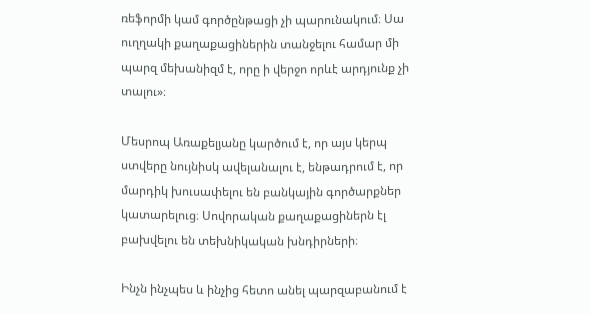ռեֆորմի կամ գործընթացի չի պարունակում։ Սա ուղղակի քաղաքացիներին տանջելու համար մի պարզ մեխանիզմ է, որը ի վերջո որևէ արդյունք չի տալու»։

Մեսրոպ Առաքելյանը կարծում է, որ այս կերպ ստվերը նույնիսկ ավելանալու է, ենթադրում է, որ մարդիկ խուսափելու են բանկային գործարքներ կատարելուց։ Սովորական քաղաքացիներն էլ բախվելու են տեխնիկական խնդիրների։

Ինչն ինչպես և ինչից հետո անել պարզաբանում է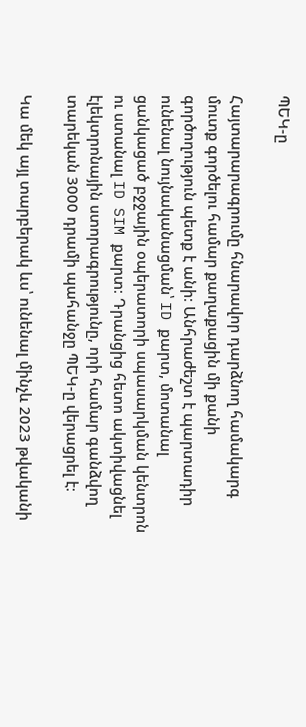ՊԵԿ-ը

Հայտարարագրումը հնարավոր դարձնող համակարգ մուտք գործելու համար քաղաքացին մի քանի գործողություն պետք է անի։ Անհրաժեշտ է պարտադիր ունենալ նույնականացման՝ ID քարտ, մոտանալ ցանկացած բջջային օպերատորի սպասարկման կենտրոն ու ստանալ ID SIM քարտ։ Դրանցից հետո ակտիվացնել էլեկտրոնային ստորագրությունը, որի համար գանձվող տարեկան 3000 դրամի պահանջը ՊԵԿ-ը վերացրել է։

Կա մեկ այլ տարբերակ ևս՝ ունենալ մինչև 2023 թվականի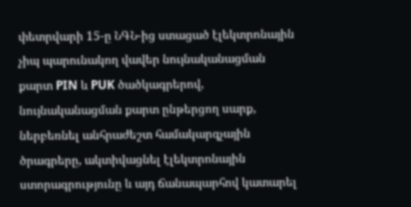փետրվարի 15-ը ՆԳՆ-ից ստացած էլեկտրոնային չիպ պարունակող վավեր նույնականացման քարտ PIN և PUK ծածկագրերով, նույնականացման քարտ ընթերցող սարք, ներբեռնել անհրաժեշտ համակարգչային ծրագրերը, ակտիվացնել էլեկտրոնային ստորագրությունը և այդ ճանապարհով կատարել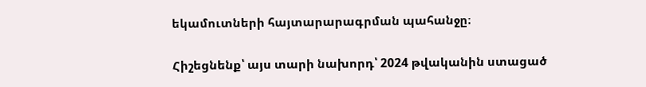եկամուտների հայտարարագրման պահանջը։

Հիշեցնենք՝ այս տարի նախորդ՝ 2024 թվականին ստացած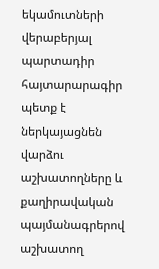եկամուտների վերաբերյալ պարտադիր հայտարարագիր պետք է ներկայացնեն վարձու աշխատողները և քաղիրավական պայմանագրերով աշխատող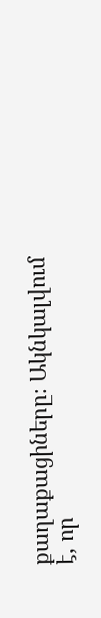քաղաքացիները։ Ակնկալվում է, որ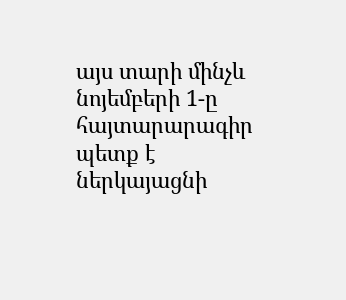այս տարի մինչև նոյեմբերի 1-ը հայտարարագիր պետք է ներկայացնի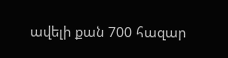ավելի քան 700 հազար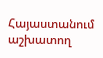Հայաստանում աշխատող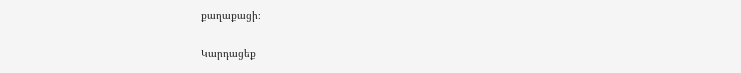քաղաքացի։

Կարդացեք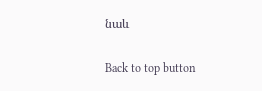նաև

Back to top button